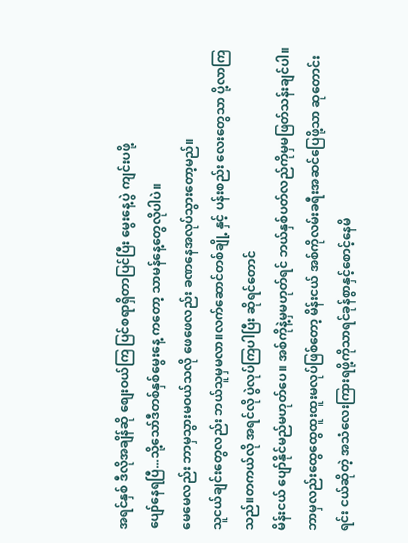အရင်နှစ် ဒီလိုအချိန်ဆို စျေးဝယ်ကြ ပြင်စရာရှိတာပြင်ပြီး မွေးနေ့ပွဲ ကျင်းပဖို့
ပျော်နေရပြီ...သို့သော်ဒီတစ်နှစ်မွေးနေ့ ကတော့ သာမန်နေ့တွေလိုပါပဲ။
မေမေလည်း ဘာမှသွားမဝယ်သလို ဖေဖေလည်း ခဏနေအလုပ်သွားတော့မည်။
သူငယ်ချင်းတွေလည်း ဘယ်သူမှမလာ။လက်ဆောင်တစ်ချို့ နှင့် ပန်းစည်း လေးတွေသာ ပို့လာကြသည်။တကယ်လို အရင်လို ပွဲလုပ်ကြပါပြီး ဆိုရင်တောင်
မိန်းငယ် ပျော်နိုင်မည်မဟုတ်ပေ။ အစ်ကိုနဲ့မှမဟုတ်ရင် ဘယ်နှစ်ပတ်လည်ကိုမှမဖြတ်သန်းချင်ပါ။ဘာမှလည်းထွေထွေထူးထူးမလုပ်ဖြစ်တော့ မိန်းငယ် အစ်ကိုလမ်းခရီးအဆင်ပြေဖို့သာ ဆုတောင်းရင်း ငယ်ဆိုတဲ့ အသံလေးကြားရဖို့ကိုသာရင်ခုန်စွာနှင့်စောင့်နေမိ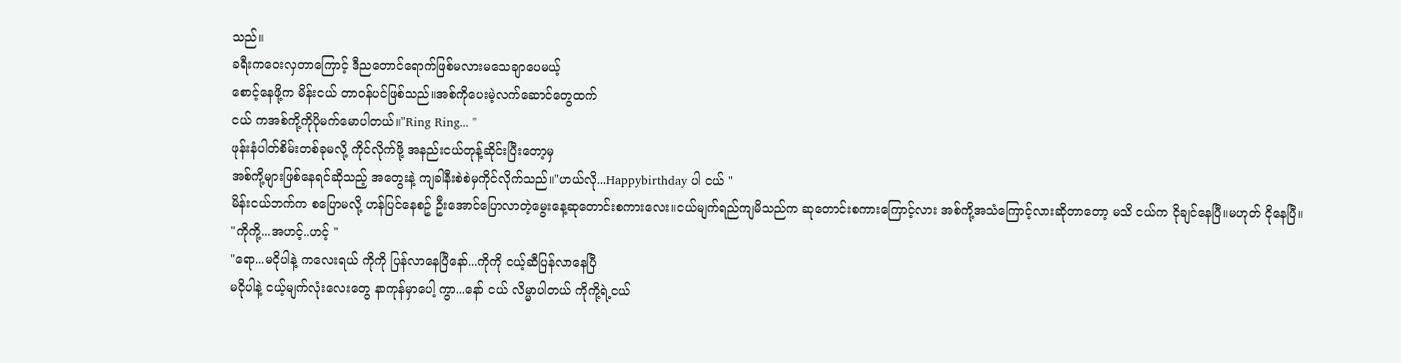သည်။
ခရီးကဝေးလှတာကြောင့် ဒီညတောင်ရောက်ဖြစ်မလားမသေချာပေမယ့်
စောင့်နေဖို့က မိန်းငယ် တာဝန်ပင်ဖြစ်သည်။အစ်ကိုပေးမဲ့လက်ဆောင်တွေထက်
ငယ် ကအစ်ကို့ကိုပိုမက်မောပါတယ်။"Ring Ring... "
ဖုန်းနံပါတ်စိမ်းတစ်ခုမလို့ ကိုင်လိုက်ဖို့ အနည်းငယ်တုန့်ဆိုင်းပြီးတော့မှ
အစ်ကို့များဖြစ်နေရင်ဆိုသည့် အတွေးနဲ့ ကျခါနီးစဲစဲမှကိုင်လိုက်သည်။"ဟယ်လို...Happybirthday ပါ ငယ် "
မိန်းငယ်ဘက်က စပြောမလို့ ဟန်ပြင်နေစဥ် ဦးအောင်ပြောလာတဲ့မွေးနေ့ဆုတောင်းစကားလေး။ငယ်မျက်ရည်ကျမိသည်က ဆုတောင်းစကားကြောင့်လား အစ်ကို့အသံကြောင့်လားဆိုတာတော့ မသိ ငယ်က ငိုချင်နေပြီ။မဟုတ် ငိုနေပြီ။
"ကိုကို့...အဟင့်..ဟင့် "
"ရော...မငိုပါနဲ့ ကလေးရယ် ကိုကို ပြန်လာနေပြီနော်...ကိုကို ငယ့်ဆီပြန်လာနေပြီ
မငိုပါနဲ့ ငယ့်မျက်လုံးလေးတွေ နာကုန်မှာပေါ့ ကွာ...နော် ငယ် လိမ္မာပါတယ် ကိုကို့ရဲ့ငယ်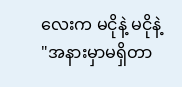လေးက မငိုနဲ့ မငိုနဲ့ "အနားမှာမရှိတာ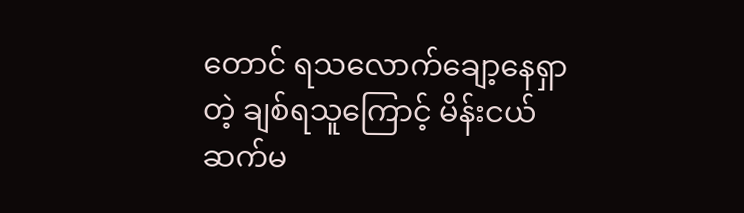တောင် ရသလောက်ချော့နေရှာတဲ့ ချစ်ရသူကြောင့် မိန်းငယ်
ဆက်မ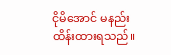ငိုမိအောင် မနည်း ထိန်းထားရသည်။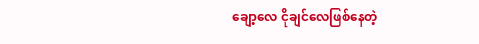ချော့လေ ငိုချင်လေဖြစ်နေတဲ့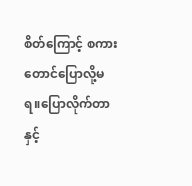စိတ်ကြောင့် စကားတောင်ပြောလို့မရ။ပြောလိုက်တာနှင့်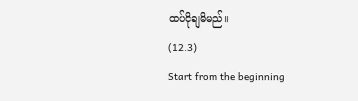ထပ်ငိုချမိမည်။
(12.3)
Start from the beginning